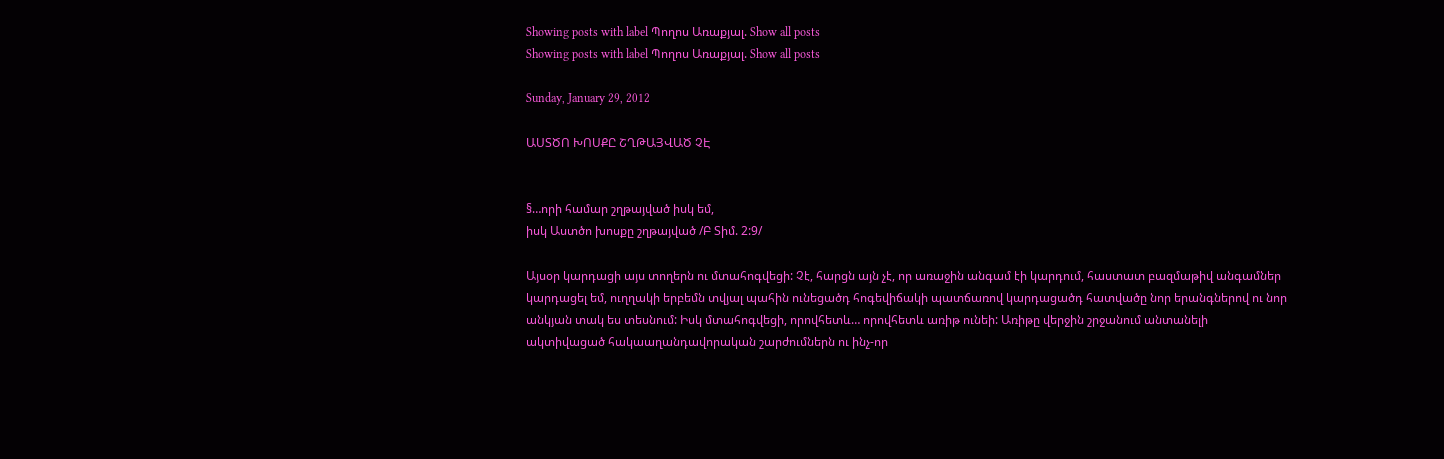Showing posts with label Պողոս Առաքյալ. Show all posts
Showing posts with label Պողոս Առաքյալ. Show all posts

Sunday, January 29, 2012

ԱՍՏԾՈ ԽՈՍՔԸ ՇՂԹԱՅՎԱԾ ՉԷ


§…որի համար շղթայված իսկ եմ,
իսկ Աստծո խոսքը շղթայված /Բ Տիմ. 2:9/

Այսօր կարդացի այս տողերն ու մտահոգվեցի: Չէ, հարցն այն չէ, որ առաջին անգամ էի կարդում, հաստատ բազմաթիվ անգամներ կարդացել եմ, ուղղակի երբեմն տվյալ պահին ունեցածդ հոգեվիճակի պատճառով կարդացածդ հատվածը նոր երանգներով ու նոր անկյան տակ ես տեսնում: Իսկ մտահոգվեցի, որովհետև… որովհետև առիթ ունեի: Առիթը վերջին շրջանում անտանելի ակտիվացած հակաաղանդավորական շարժումներն ու ինչ-որ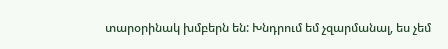տարօրինակ խմբերն են: Խնդրում եմ չզարմանալ, ես չեմ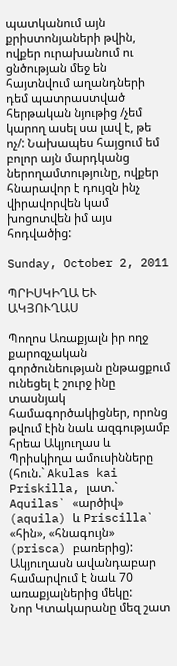պատկանում այն քրիստոնյաների թվին, ովքեր ուրախանում ու ցնծության մեջ են հայտնվում աղանդների դեմ պատրաստված հերթական նյութից /չեմ կարող ասել սա լավ է, թե ոչ/: Նախապես հայցում եմ բոլոր այն մարդկանց ներողամտությունը, ովքեր հնարավոր է դույզն ինչ վիրավորվեն կամ խոցոտվեն իմ այս հոդվածից:

Sunday, October 2, 2011

ՊՐԻՍԿԻՂԱ ԵՒ ԱԿՅՈՒՂԱՍ

Պողոս Առաքյալն իր ողջ քարոզչական գործունեության ընթացքում ունեցել է շուրջ ինը տասնյակ համագործակիցներ, որոնց թվում էին նաև ազգությամբ հրեա Ակյուղաս և Պրիսկիղա ամուսինները (հուն.` Akulas kai Priskilla, լատ.` Aquilas` «արծիվ» (aquila) և Priscilla` «հին», «հնագույն» (prisca) բառերից): Ակյուղասն ավանդաբար համարվում է նաև 70 առաքյալներից մեկը:
Նոր Կտակարանը մեզ շատ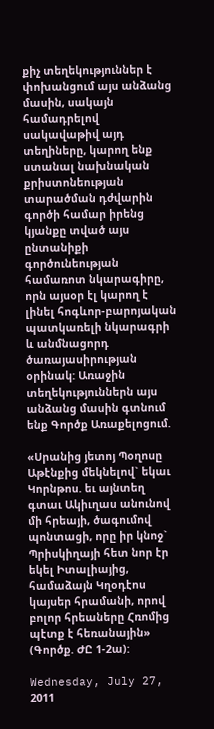քիչ տեղեկություններ է փոխանցում այս անձանց մասին, սակայն համադրելով սակավաթիվ այդ տեղիները, կարող ենք ստանալ նախնական քրիստոնեության տարածման դժվարին գործի համար իրենց կյանքը տված այս ընտանիքի գործունեության համառոտ նկարագիրը, որն այսօր էլ կարող է լինել հոգևոր-բարոյական պատկառելի նկարագրի և անմնացորդ ծառայասիրության օրինակ: Առաջին տեղեկություններն այս անձանց մասին գտնում ենք Գործք Առաքելոցում.

«Սրանից յետոյ Պօղոսը Աթէնքից մեկնելով` եկաւ Կորնթոս. եւ այնտեղ գտաւ Ակիւղաս անունով մի հրեայի, ծագումով պոնտացի, որը իր կնոջ` Պրիսկիղայի հետ նոր էր եկել Իտալիայից, համաձայն Կղօդէոս կայսեր հրամանի, որով բոլոր հրեաները Հռոմից պէտք է հեռանային» (Գործք. ԺԸ 1-2ա):

Wednesday, July 27, 2011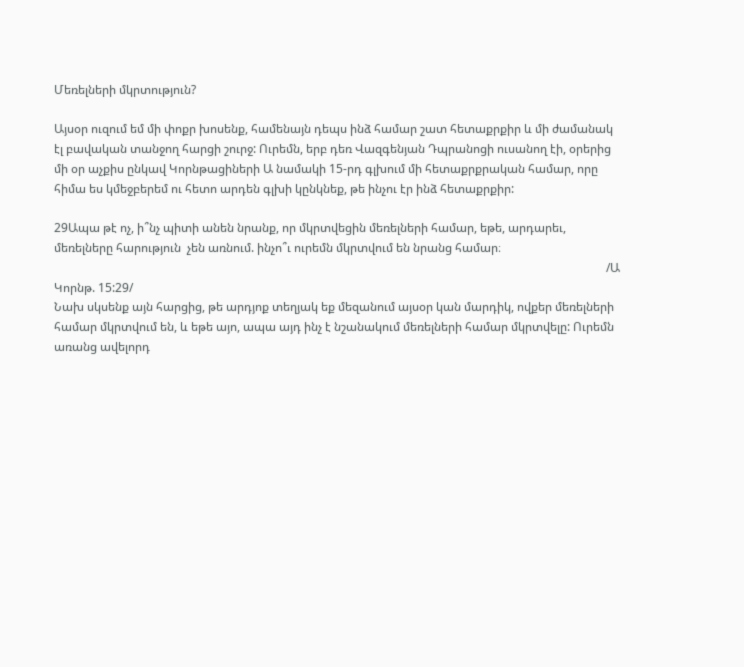Մեռելների մկրտություն?

Այսօր ուզում եմ մի փոքր խոսենք, համենայն դեպս ինձ համար շատ հետաքրքիր և մի ժամանակ էլ բավական տանջող հարցի շուրջ: Ուրեմն, երբ դեռ Վազգենյան Դպրանոցի ուսանող էի, օրերից մի օր աչքիս ընկավ Կորնթացիների Ա նամակի 15-րդ գլխում մի հետաքրքրական համար, որը հիմա ես կմեջբերեմ ու հետո արդեն գլխի կընկնեք, թե ինչու էր ինձ հետաքրքիր:

29Ապա թէ ոչ, ի՞նչ պիտի անեն նրանք, որ մկրտվեցին մեռելների համար, եթե, արդարեւ, մեռելները հարություն  չեն առնում. ինչո՞ւ ուրեմն մկրտվում են նրանց համար։
                                                                                                                                                                                        /Ա Կորնթ. 15:29/
Նախ սկսենք այն հարցից, թե արդյոք տեղյակ եք մեզանում այսօր կան մարդիկ, ովքեր մեռելների համար մկրտվում են, և եթե այո, ապա այդ ինչ է նշանակում մեռելների համար մկրտվելը: Ուրեմն առանց ավելորդ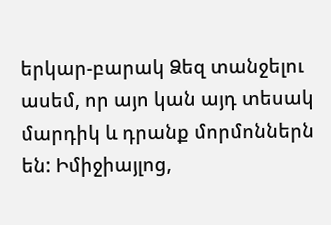երկար-բարակ Ձեզ տանջելու ասեմ, որ այո կան այդ տեսակ մարդիկ և դրանք մորմոններն են: Իմիջիայլոց,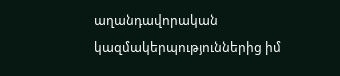աղանդավորական կազմակերպություններից իմ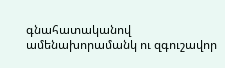գնահատականով ամենախորամանկ ու զգուշավոր